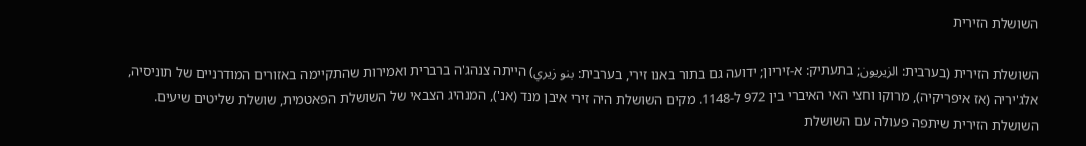השושלת הזירית

השושלת הזירית (בערבית: الزيريون; בתעתיק: א-זיריון; ידועה גם בתור באנו זירי, בערבית: بنو زيري) הייתה צנהג'ה ברברית ואמירות שהתקיימה באזורים המודרניים של תוניסיה, אלג'יריה (אז איפריקיה), מרוקו וחצי האי האיברי בין 972 ל-1148. מקים השושלת היה זירי איבן מנד (אנ'), המנהיג הצבאי של השושלת הפאטמית, שושלת שליטים שיעים. השושלת הזירית שיתפה פעולה עם השושלת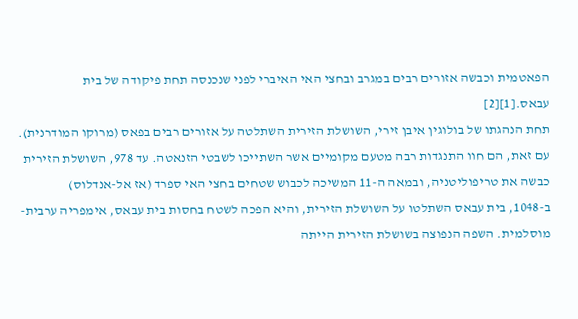הפאטמית וכבשה אזורים רבים במגרב ובחצי האי האיברי לפני שנכנסה תחת פיקודה של בית עבאס.[1][2]
תחת הנהגתו של בולוגין איבן זירי, השושלת הזירית השתלטה על אזורים רבים בפאס (מרוקו המודרנית). עם זאת, הם חוו התנגדות רבה מטעם מקומיים אשר השתייכו לשבטי הזנאטה. עד 978, השושלת הזירית כבשה את טריפוליטניה, ובמאה ה-11 המשיכה לכבוש שטחים בחצי האי ספרד (אז אל-אנדלוס)
ב-1048, בית עבאס השתלטו על השושלת הזירית, והיא הפכה לשטח בחסות בית עבאס, אימפריה ערבית-מוסלמית. השפה הנפוצה בשושלת הזירית הייתה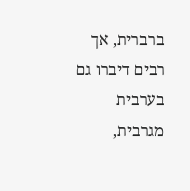ברברית, אך רבים דיברו גם בערבית מגרבית,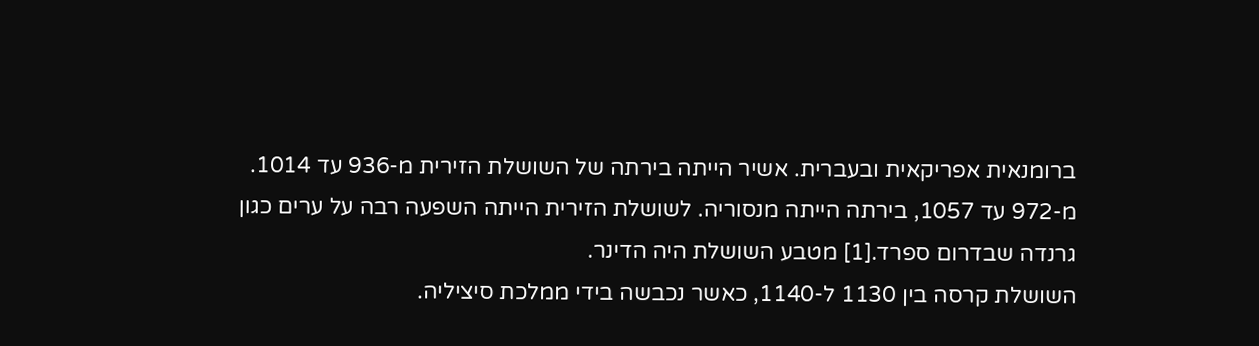ברומנאית אפריקאית ובעברית. אשיר הייתה בירתה של השושלת הזירית מ-936 עד 1014. מ-972 עד 1057, בירתה הייתה מנסוריה. לשושלת הזירית הייתה השפעה רבה על ערים כגון גרנדה שבדרום ספרד.[1] מטבע השושלת היה הדינר.
השושלת קרסה בין 1130 ל-1140, כאשר נכבשה בידי ממלכת סיציליה.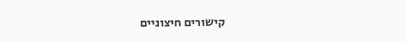קישורים חיצוניים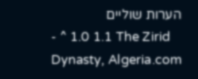הערות שוליים
- ^ 1.0 1.1 The Zirid Dynasty, Algeria.com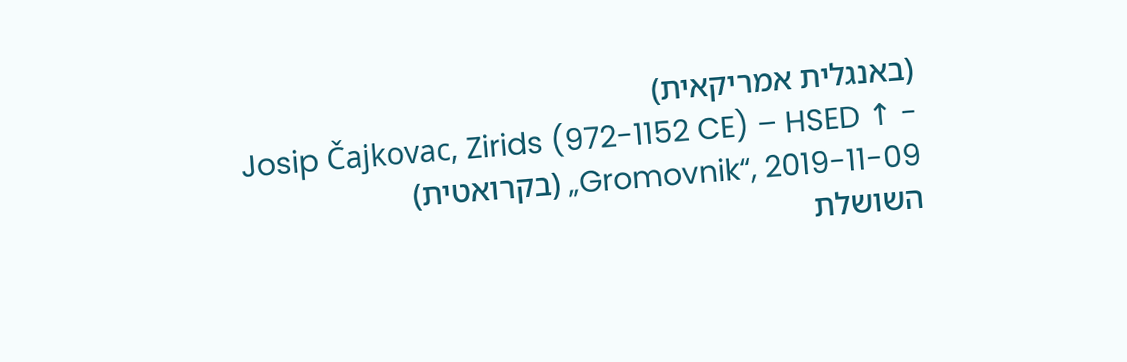(באנגלית אמריקאית)
- ↑ Josip Čajkovac, Zirids (972-1152 CE) – HSED „Gromovnik“, 2019-11-09 (בקרואטית)
השושלת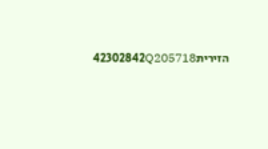הזירית42302842Q205718